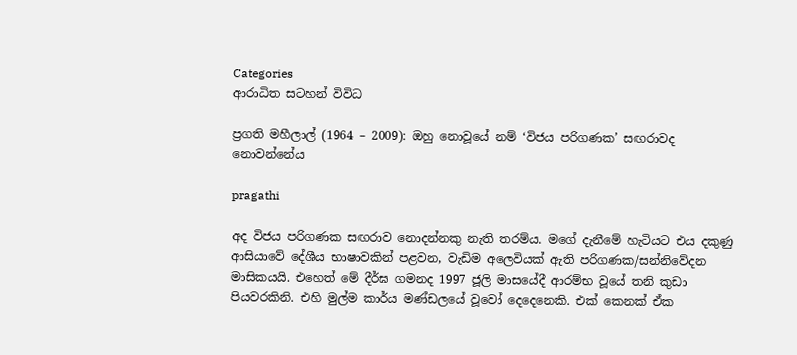Categories
ආරාධිත සටහන් විවිධ

ප්‍රගති මහීලාල් (1964 – 2009): ඔහු නොවූයේ නම් ‘විජය පරිගණක’ සඟරාවද නොවන්නේය

pragathi

අද විජය පරිගණක සඟරාව නොදන්නකු නැති තරම්ය. මගේ දැනීමේ හැටියට එය දකුණු ආසියාවේ දේශීය භාෂාවකින් පළවන, වැඩිම අලෙවියක් ඇති පරිගණක/සන්නිවේදන මාසිකයයි. එහෙත් මේ දීර්ඝ ගමනද 1997 ජූලි මාසයේදී ආරම්භ වූයේ තනි කුඩා පියවරකිනි. එහි මුල්ම කාර්ය මණ්ඩලයේ වූවෝ දෙදෙනෙකි. එක් කෙනක් ඒක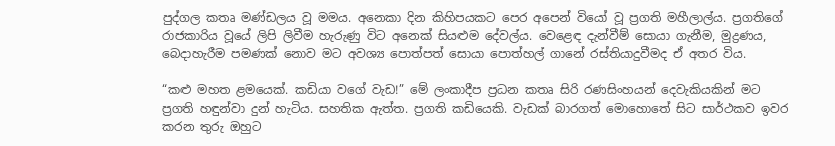පුද්ගල කතෘ මණ්ඩලය වූ මමය. අනෙකා දින කිහිපයකට පෙර අපෙන් වියෝ වූ ප්‍රගති මහීලාල්ය. ප්‍රගතිගේ රාජකාරිය වූයේ ලිපි ලිවීම හැරුණු විට අනෙක් සියළුම දේවල්ය. වෙළෙඳ දැන්වීම් සොයා ගැනීම, මුද්‍රණය, බෙදාහැරීම පමණක් නොව මට අවශ්‍ය පොත්පත් සොයා පොත්හල් ගානේ රස්තියාදුවීමද ඒ අතර විය.

“කළු මහත ළමයෙක්. කඩියා වගේ වැඩ!” මේ ලංකාදීප ප්‍රධන කතෘ සිරි රණසිංහයන් දෙවැකියකින් මට ප්‍රගති හඳුන්වා දුන් හැටිය. සහතික ඇත්ත. ප්‍රගති කඩියෙකි. වැඩක් බාරගත් මොහොතේ සිට සාර්ථකව ඉවර කරන තුරු ඔහුට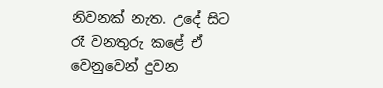නිවනක් නැත. උදේ සිට රෑ වනතුරු කළේ ඒ වෙනුවෙන් දුවන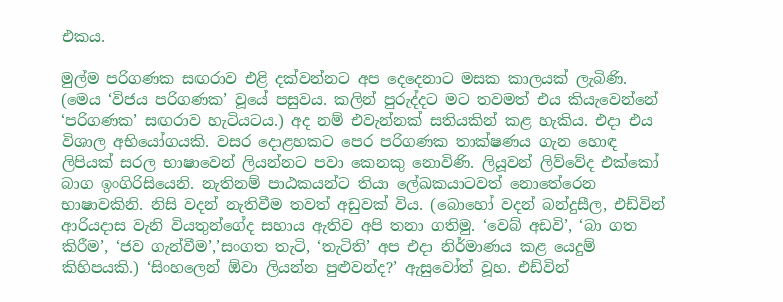එකය.

මුල්ම පරිගණක සඟරාව එළි දක්වන්නට අප දෙදෙනාට මසක කාලයක් ලැබිණි. (මෙය ‘විජය පරිගණක’ වූයේ පසුවය. කලින් පුරුද්දට මට තවමත් එය කියැවෙන්නේ ‘පරිගණක’ සඟරාව හැටියටය.) අද නම් එවැන්නක් සතියකින් කළ හැකිය. එදා එය විශාල අභියෝගයකි. වසර දොළහකට පෙර පරිගණක තාක්ෂණය ගැන හොඳ ලිපියක් සරල භාෂාවෙන් ලියන්නට පවා කෙනකු නොවිණි. ලියූවන් ලිව්වේද එක්කෝ බාග ඉංගිරිසියෙනි. නැතිනම් පාඨකයන්ට තියා ලේඛකයාටවත් නොතේරෙන භාෂාවකිනි. නිසි වදන් නැතිවීම තවත් අඩුවක් විය. (බොහෝ වදන් බන්දුසීල, එඩ්වින් ආරියදාස වැනි වියතුන්ගේද සහාය ඇතිව අපි තනා ගතිමු. ‘වෙබ් අඩවි’, ‘බා ගත කිරීම’, ‘ජව ගැන්වීම’,’සංගත තැටි, ‘තැටිති’ අප එදා නිර්මාණය කළ යෙදුම් කිහිපයකි.) ‘සිංහලෙන් ඕවා ලියන්න පුළුවන්ද?’ ඇසුවෝත් වූහ. එඩ්වින්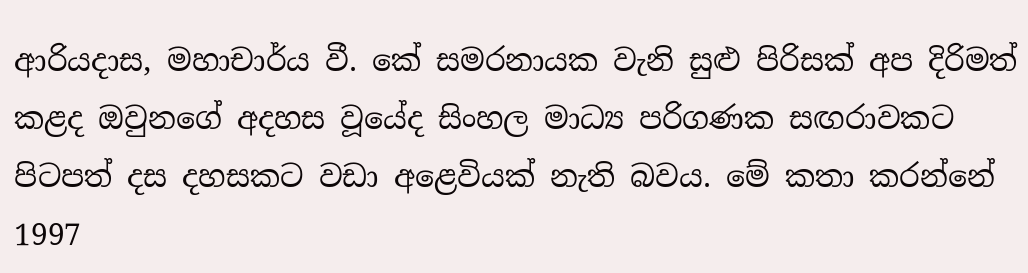ආරියදාස, මහාචාර්ය වී. කේ සමරනායක වැනි සුළු පිරිසක් අප දිරිමත් කළද ඔවුනගේ අදහස වූයේද සිංහල මාධ්‍ය පරිගණක සඟරාවකට පිටපත් දස දහසකට වඩා අළෙවියක් නැති බවය. මේ කතා කරන්නේ 1997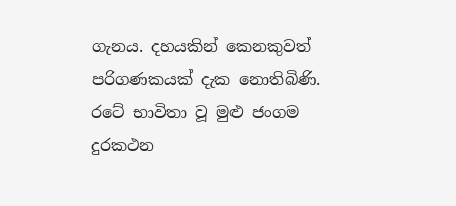ගැනය. දහයකින් කෙනකුවත් පරිගණකයක් දැක නොතිබිණි. රටේ භාවිතා වූ මුළු ජංගම දුරකථන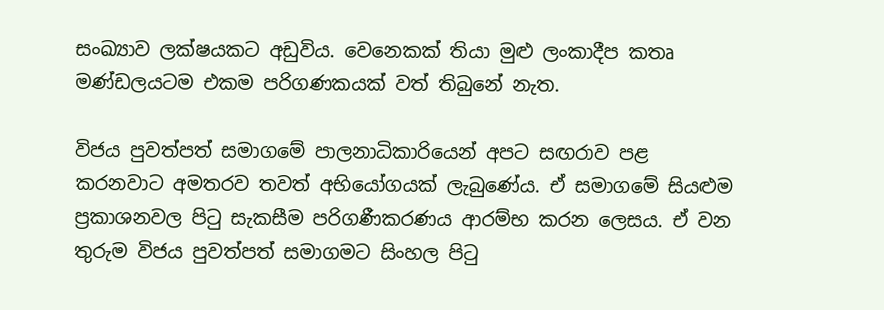සංඛ්‍යාව ලක්ෂයකට අඩුවිය. වෙනෙකක් තියා මුළු ලංකාදීප කතෘ මණ්ඩලයටම එකම පරිගණකයක් වත් තිබුනේ නැත.

විජය පුවත්පත් සමාගමේ පාලනාධිකාරියෙන් අපට සඟරාව පළ කරනවාට අමතරව තවත් අභියෝගයක් ලැබුණේය. ඒ සමාගමේ සියළුම ප්‍රකාශනවල පිටු සැකසීම පරිගණීකරණය ආරම්භ කරන ලෙසය. ඒ වන තුරුම විජය පුවත්පත් සමාගමට සිංහල පිටු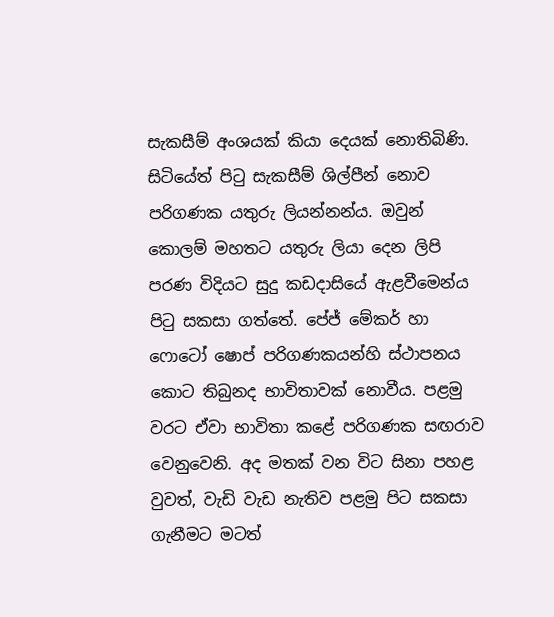සැකසීම් අංශයක් කියා දෙයක් නොතිබිණි. සිටියේත් පිටු සැකසීම් ශිල්පීන් නොව පරිගණක යතුරු ලියන්නන්ය. ඔවුන් කොලම් මහතට යතුරු ලියා දෙන ලිපි පරණ විදියට සුදු කඩදාසියේ ඇළවීමෙන්ය පිටු සකසා ගත්තේ. පේජ් මේකර් හා ෆොටෝ ෂොප් පරිගණකයන්හි ස්ථාපනය කොට තිබුනද භාවිතාවක් නොවීය. පළමු වරට ඒවා භාවිතා කළේ පරිගණක සඟරාව වෙනුවෙනි. අද මතක් වන විට සිනා පහළ වුවත්, වැඩි වැඩ නැතිව පළමු පිට සකසා ගැනීමට මටත්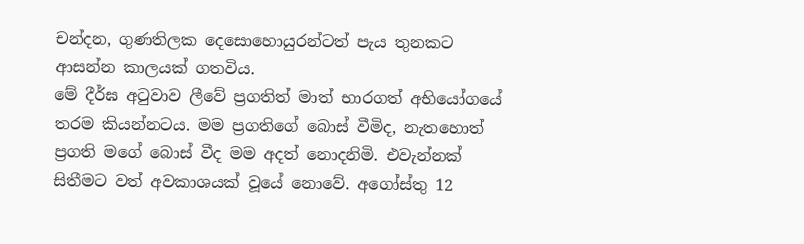චන්දන, ගුණතිලක දෙසොහොයුරන්ටත් පැය තුනකට ආසන්න කාලයක් ගතවිය.
මේ දීර්ඝ අටුවාව ලීවේ ප්‍රගතිත් මාත් භාරගත් අභියෝගයේ තරම කියන්නටය. මම ප්‍රගතිගේ බොස් වීමිද, නැතහොත් ප්‍රගති මගේ බොස් වීද මම අදත් නොදනිමි. එවැන්නක් සිතීමට වත් අවකාශයක් වූයේ නොවේ. අගෝස්තු 12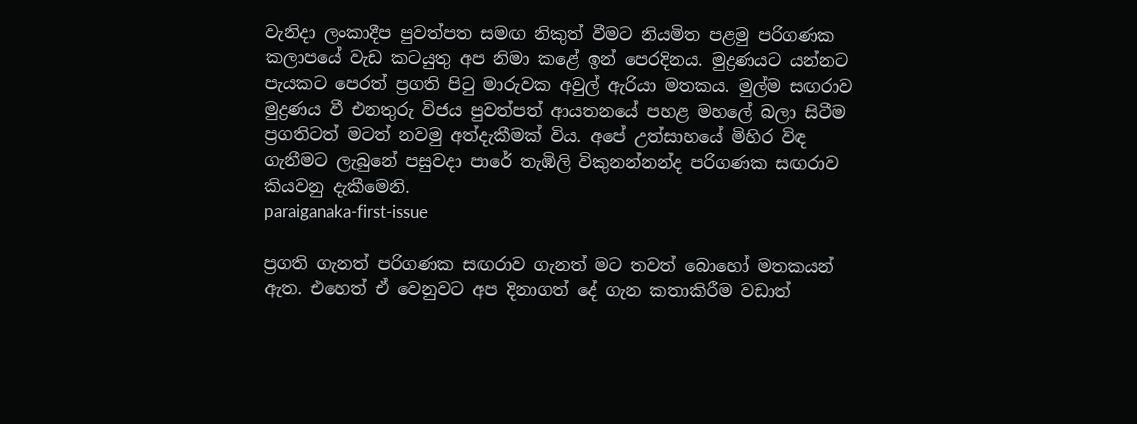වැනිදා ලංකාදීප පුවත්පත සමඟ නිකුත් වීමට නියමිත පළමු පරිගණක කලාපයේ වැඩ කටයුතු අප නිමා කළේ ඉන් පෙරදිනය. මුද්‍රණයට යන්නට පැයකට පෙරත් ප්‍රගති පිටු මාරුවක අවුල් ඇරියා මතකය. මුල්ම සඟරාව මුද්‍රණය වී එනතුරු විජය පුවත්පත් ආයතනයේ පහළ මහලේ බලා සිටීම ප්‍රගතිටත් මටත් නවමු අත්දැකීමක් විය. අපේ උත්සාහයේ මිහිර විඳ ගැනීමට ලැබුනේ පසුවදා පාරේ තැඹිලි විකුනන්නන්ද පරිගණක සඟරාව කියවනු දැකීමෙනි.
paraiganaka-first-issue

ප්‍රගති ගැනත් පරිගණක සඟරාව ගැනත් මට තවත් බොහෝ මතකයන් ඇත. එහෙත් ඒ වෙනුවට අප දිනාගත් දේ ගැන කතාකිරීම වඩාත්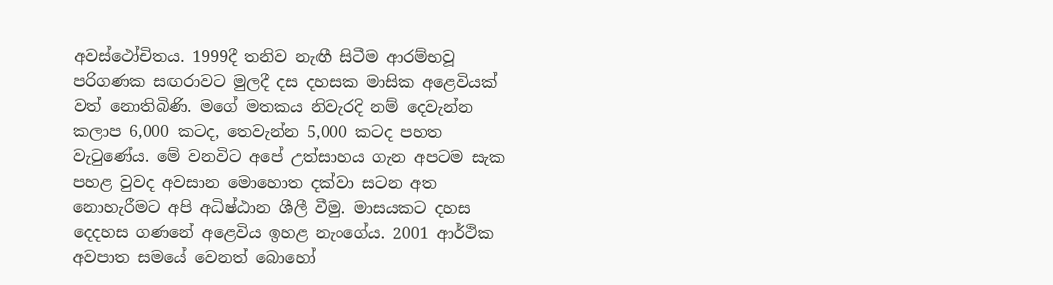අවස්ථෝචිතය. 1999දී තනිව නැඟී සිටීම ආරම්භවූ පරිගණක සඟරාවට මුලදී දස දහසක මාසික අළෙවියක් වත් නොතිබිණි. මගේ මතකය නිවැරදි නම් දෙවැන්න කලාප 6,000 කටද, තෙවැන්න 5,000 කටද පහත වැටුණේය. මේ වනවිට අපේ උත්සාහය ගැන අපටම සැක පහළ වුවද අවසාන මොහොත දක්වා සටන අත නොහැරීමට අපි අධිෂ්ඨාන ශීලී වීමු. මාසයකට දහස දෙදහස ගණනේ අළෙවිය ඉහළ නැංගේය. 2001 ආර්ථික අවපාත සමයේ වෙනත් බොහෝ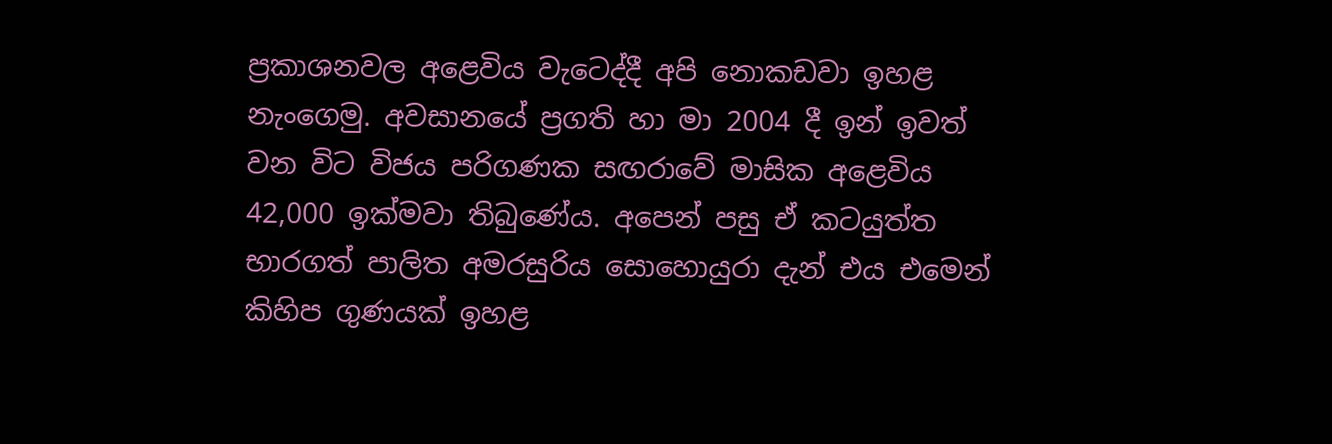ප්‍රකාශනවල අළෙවිය වැටෙද්දී අපි නොකඩවා ඉහළ නැංගෙමු. අවසානයේ ප්‍රගති හා මා 2004 දී ඉන් ඉවත් වන විට විජය පරිගණක සඟරාවේ මාසික අළෙවිය 42,000 ඉක්මවා තිබුණේය. අපෙන් පසු ඒ කටයුත්ත භාරගත් පාලිත අමරසුරිය සොහොයුරා දැන් එය එමෙන් කිහිප ගුණයක් ඉහළ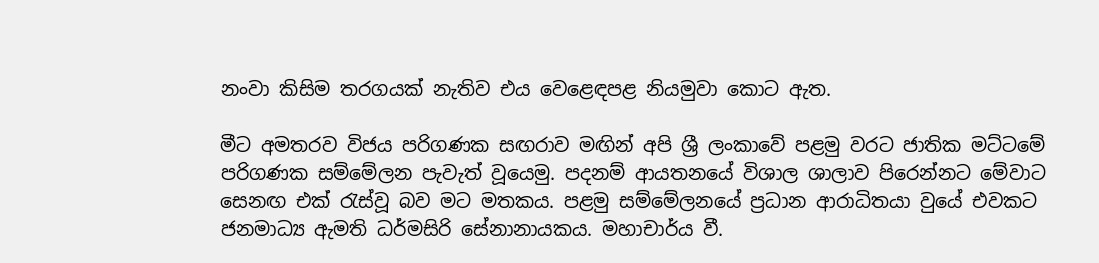නංවා කිසිම තරගයක් නැතිව එය වෙළෙඳපළ නියමුවා කොට ඇත.

මීට අමතරව විජය පරිගණක සඟරාව මඟින් අපි ශ්‍රී ලංකාවේ පළමු වරට ජාතික මට්ටමේ පරිගණක සම්මේලන පැවැත් වූයෙමු. පදනම් ආයතනයේ විශාල ශාලාව පිරෙන්නට මේවාට සෙනඟ එක් රැස්වූ බව මට මතකය. පළමු සම්මේලනයේ ප්‍රධාන ආරාධිතයා වුයේ එවකට ජනමාධ්‍ය ඇමති ධර්මසිරි සේනානායකය. මහාචාර්ය වී.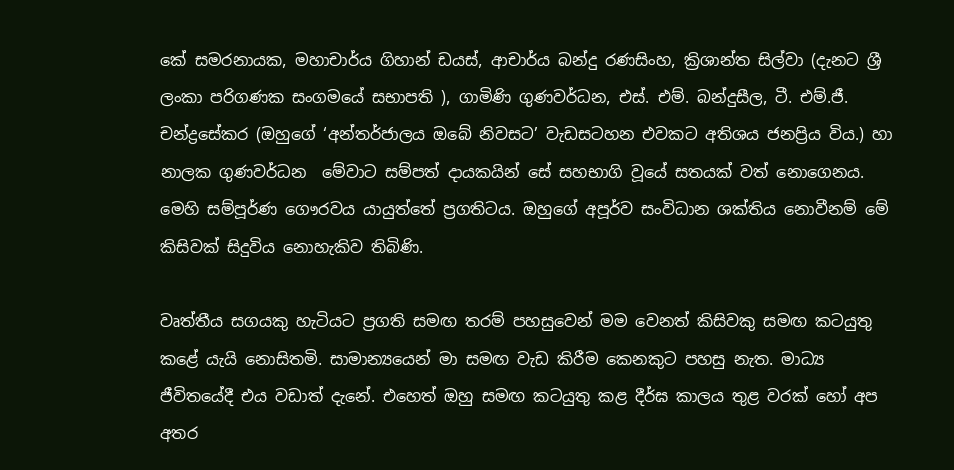කේ සමරනායක, මහාචාර්ය ගිහාන් ඩයස්, ආචාර්ය බන්දු රණසිංහ, ක්‍රිශාන්ත සිල්වා (දැනට ශ්‍රී ලංකා පරිගණක සංගමයේ සභාපති ), ගාමිණි ගුණවර්ධන, එස්. එම්. බන්දුසීල, ටී. එම්.ජී. චන්ද්‍රසේකර (ඔහුගේ ‘අන්තර්ජාලය ඔබේ නිවසට’ වැඩසටහන එවකට අතිශය ජනප්‍රිය විය.) හා නාලක ගුණවර්ධන  මේවාට සම්පත් දායකයින් සේ සහභාගි වූයේ සතයක් වත් නොගෙනය. මෙහි සම්පූර්ණ ගෞරවය යායුත්තේ ප්‍රගතිටය. ඔහුගේ අපූර්ව සංවිධාන ශක්තිය නොවීනම් මේ කිසිවක් සිදුවිය නොහැකිව තිබිණි.

වෘත්තීය සගයකු හැටියට ප්‍රගති සමඟ තරම් පහසුවෙන් මම වෙනත් කිසිවකු සමඟ කටයුතු කළේ යැයි නොසිතමි. සාමාන්‍යයෙන් මා සමඟ වැඩ කිරීම කෙනකුට පහසු නැත. මාධ්‍ය ජීවිතයේදී එය වඩාත් දැනේ. එහෙත් ඔහු සමඟ කටයුතු කළ දීර්ඝ කාලය තුළ වරක් හෝ අප අතර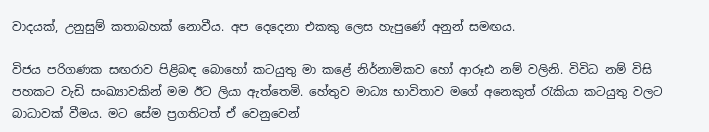වාදයක්, උනුසුම් කතාබහක් නොවීය. අප දෙදෙනා එකකු ලෙස හැපුණේ අනුන් සමඟය.

විජය පරිගණක සඟරාව පිළිබඳ බොහෝ කටයුතු මා කළේ නිර්නාමිකව හෝ ආරූඪ නම් වලිනි. විවිධ නම් විසි පහකට වැඩි සංඛ්‍යාවකින් මම ඊට ලියා ඇත්තෙමි. හේතුව මාධ්‍ය භාවිතාව මගේ අනෙකුත් රැකියා කටයුතු වලට බාධාවක් වීමය. මට සේම ප්‍රගතිටත් ඒ වෙනුවෙන්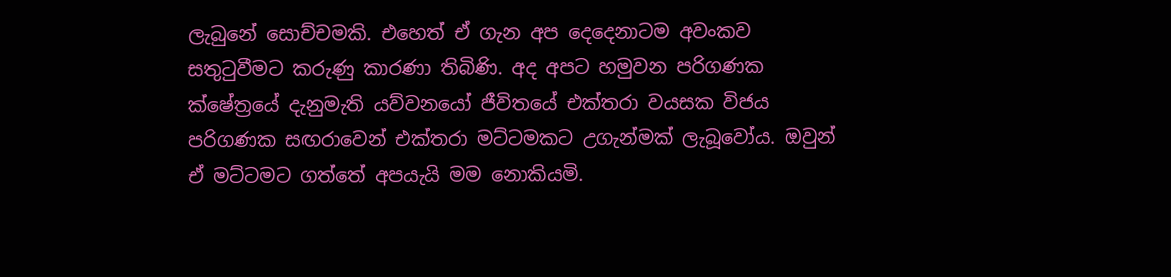ලැබුනේ සොච්චමකි. එහෙත් ඒ ගැන අප දෙදෙනාටම අවංකව සතුටුවීමට කරුණු කාරණා තිබිණි. අද අපට හමුවන පරිගණක ක්ෂේත්‍රයේ දැනුමැති යව්වනයෝ ජීවිතයේ එක්තරා වයසක විජය පරිගණක සඟරාවෙන් එක්තරා මට්ටමකට උගැන්මක් ලැබූවෝය. ඔවුන් ඒ මට්ටමට ගත්තේ අපයැයි මම නොකියමි.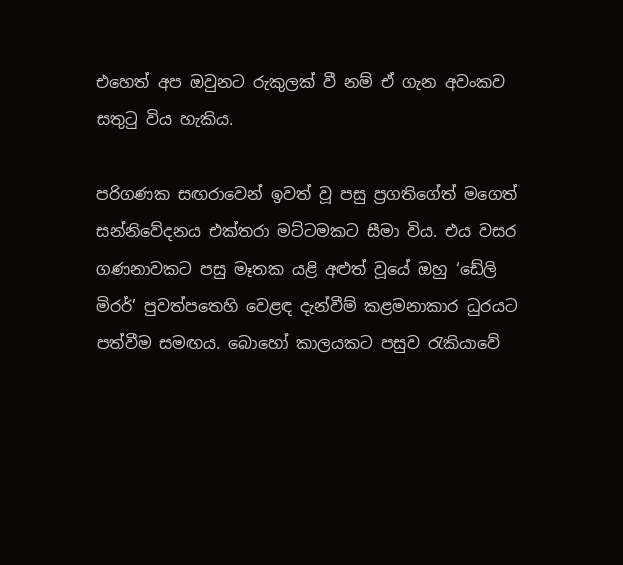එහෙත් අප ඔවුනට රුකුලක් වී නම් ඒ ගැන අවංකව සතුටු විය හැකිය.

පරිගණක සඟරාවෙන් ඉවත් වූ පසු ප්‍රගතිගේත් මගෙත් සන්නිවේදනය එක්තරා මට්ටමකට සීමා විය. එය වසර ගණනාවකට පසු මෑතක යළි අළුත් වූයේ ඔහු ‘ඩේලි මිරර්’ පුවත්පතෙහි වෙළඳ දැන්වීම් කළමනාකාර ධුරයට පත්වීම සමඟය. බොහෝ කාලයකට පසුව රැකියාවේ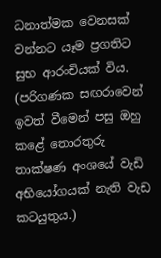ධනාත්මක වෙනසක් වන්නට යෑම ප්‍රගතිට සුභ ආරංචියක් විය. (පරිගණක සඟරාවෙන් ඉවත් වීමෙන් පසු ඔහු කළේ තොරතුරු තාක්ෂණ අංශයේ වැඩි අභියෝගයක් නැති වැඩ කටයුතුය.)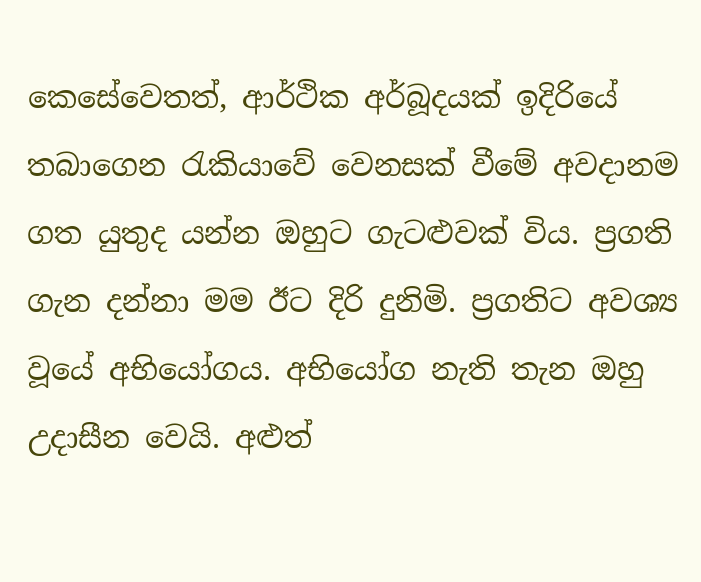කෙසේවෙතත්, ආර්ථික අර්බූදයක් ඉදිරියේ තබාගෙන රැකියාවේ වෙනසක් වීමේ අවදානම ගත යුතුද යන්න ඔහුට ගැටළුවක් විය. ප්‍රගති ගැන දන්නා මම ඊට දිරි දුනිමි. ප්‍රගතිට අවශ්‍ය වූයේ අභියෝගය. අභියෝග නැති තැන ඔහු උදාසීන වෙයි. අළුත්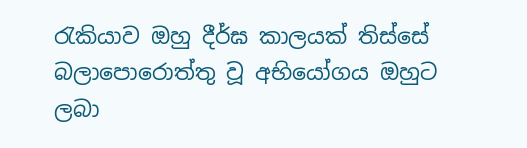රැකියාව ඔහු දීර්ඝ කාලයක් තිස්සේ බලාපොරොත්තු වූ අභියෝගය ඔහුට ලබා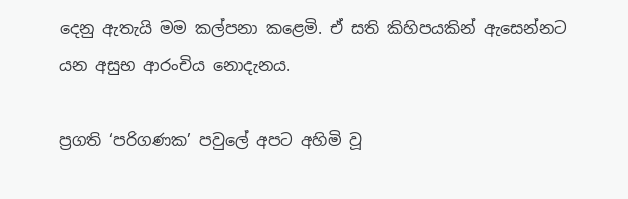දෙනු ඇතැයි මම කල්පනා කළෙමි. ඒ සති කිහිපයකින් ඇසෙන්නට යන අසුභ ආරංචිය නොදැනය.

ප්‍රගති ‘පරිගණක’ පවුලේ අපට අහිමි වූ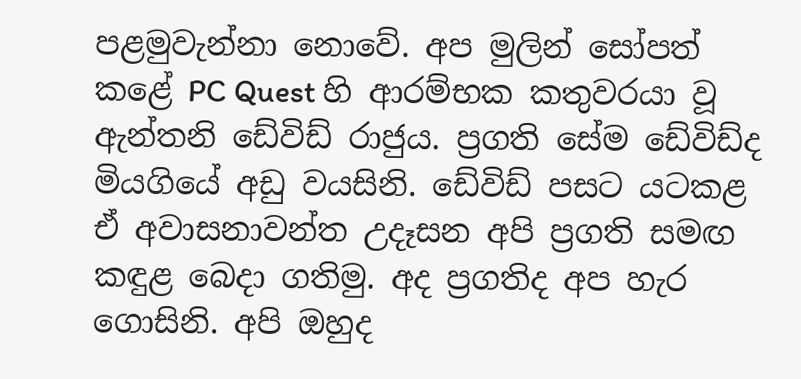පළමුවැන්නා නොවේ. අප මුලින් සෝපත් කළේ PC Quest හි ආරම්භක කතුවරයා වූ ඇන්තනි ඩේවිඩ් රාජුය. ප්‍රගති සේම ඩේවිඩ්ද මියගියේ අඩු වයසිනි. ඩේවිඩ් පසට යටකළ ඒ අවාසනාවන්ත උදෑසන අපි ප්‍රගති සමඟ කඳුළ බෙදා ගතිමු. අද ප්‍රගතිද අප හැර ගොසිනි. අපි ඔහුද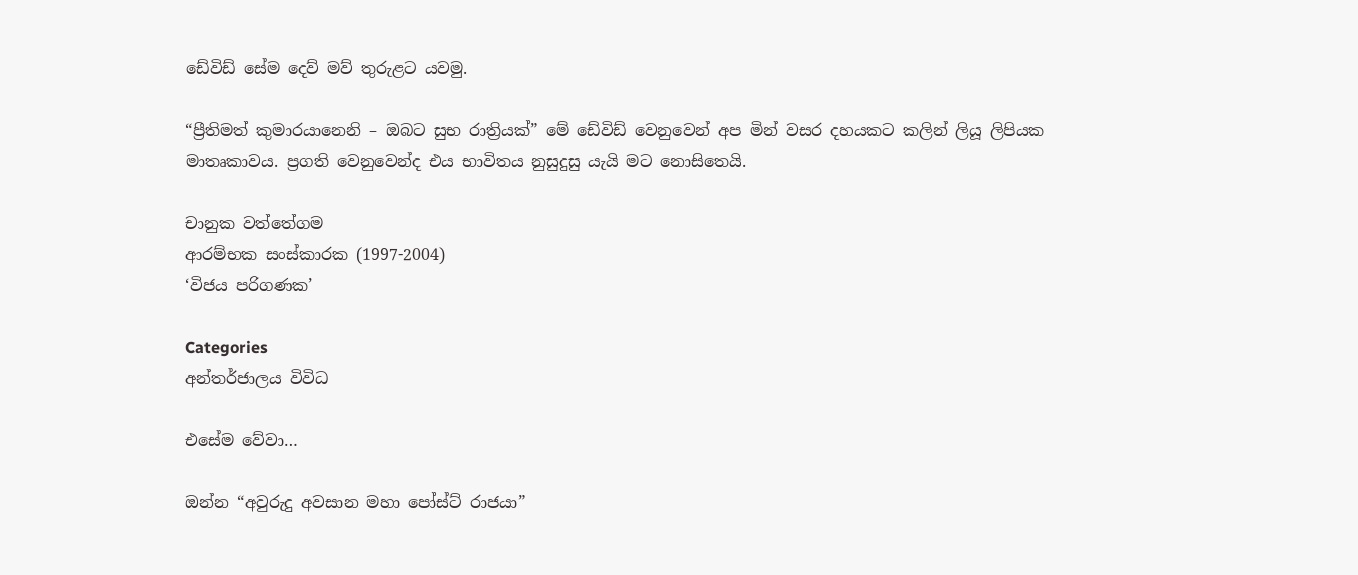ඩේවිඩ් සේම දෙව් මව් තුරුළට යවමු.

“ප්‍රීතිමත් කුමාරයානෙනි – ඔබට සුභ රාත්‍රියක්” මේ ඩේවිඩ් වෙනුවෙන් අප මින් වසර දහයකට කලින් ලියූ ලිපියක මාතෘකාවය. ප්‍රගති වෙනුවෙන්ද එය භාවිතය නුසුදුසු යැයි මට නොසිතෙයි.

චානුක වත්තේගම
ආරම්භක සංස්කාරක (1997-2004)
‘විජය පරිගණක’

Categories
අන්තර්ජාලය විවිධ

එසේම වේවා…

ඔන්න “අවුරුදු අවසාන මහා පෝස්ට් රාජයා”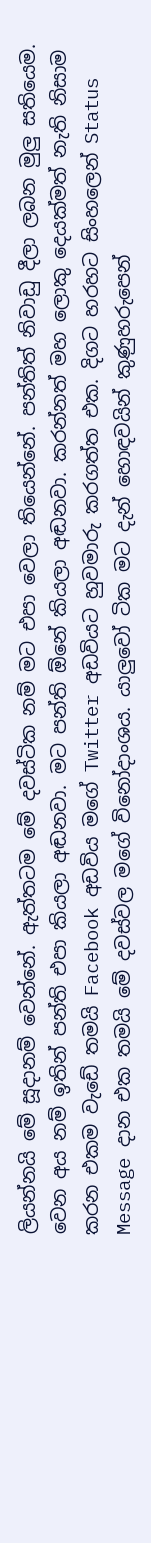ලියන්නයි මේ සූදානම් වෙන්නේ. ඇත්තටම මේ දවස්ටික නම් මට එපා වෙලා තියෙන්නේ. පන්තිත් නිවාඩු දීලා ලබන මුලු සතියෙම. වෙන අය නම් ඉතින් පන්ති එපා කියලා අඬනවා. මට පන්ති ඕනේ කියලා අඬනවා. කරන්නත් මහ ලොකු දෙයක්මත් නැති නිසාම කරන එකම වැ‍ඩේ තමයි Facebook අඩවිය මගේ Twitter අඩවියට හුවමාරු කරගත්ත එක. දිගට හරහට සිංහලෙන් Status Message දාන එක තමයි මේ දවස්වල මගේ විනෝදාංශය. යාලුවෝ ටික මට දැන් හොඳවයින් කුණුහරුපෙන්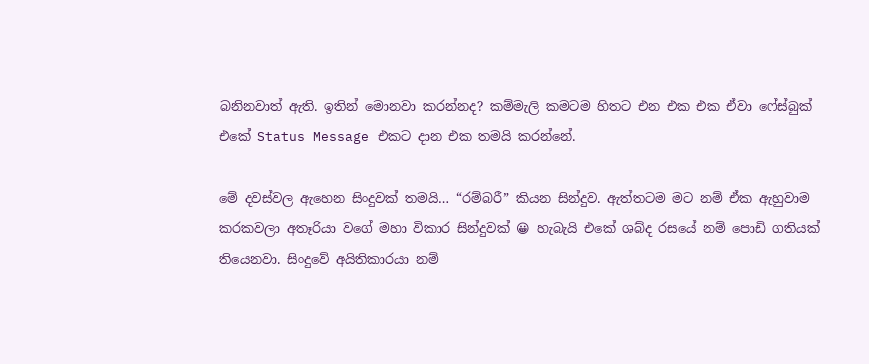බනිනවාත් ඇති. ඉතින් මොනවා කරන්නද? කම්මැලි කමටම හිතට එන එක එක ඒවා ෆේස්බුක් එකේ Status Message එකට දාන එක තමයි කරන්නේ.

මේ දවස්වල ඇහෙන සිංදුවක් තමයි… “රම්බරී” කියන සින්දුව. ඇත්තටම මට නම් ඒක ඇහුවාම කරකවලා අතෑරියා වගේ මහා විකාර සින්දුවක් 😀 හැබැයි එකේ ශබ්ද රසයේ නම් පොඩි ගතියක් තියෙනවා. සිංදුවේ අයිතිකාරයා නම්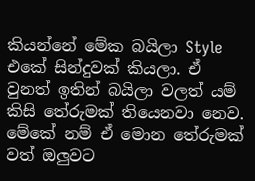කියන්නේ මේක බයිලා Style එකේ සින්දුවක් කියලා. ඒ වුනත් ඉතින් බයිලා වලත් යම් කිසි ‍තේරුමක් තියෙනවා නෙව. මේකේ නම් ඒ මොන‍ තේරුමක් වත් ඔලුවට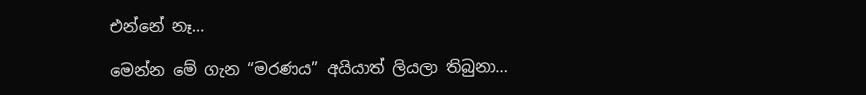එන්නේ නෑ…

මෙන්න මේ ගැන “මරණය” අයියාත් ලියලා තිබුනා…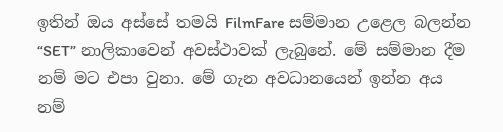ඉතින් ඔය අස්සේ තමයි FilmFare සම්මාන උළෙල බලන්න “SET” නාලිකාවෙන් අවස්ථාවක් ලැබුනේ. මේ සම්මාන දීම නම් මට එපා වුනා. මේ ගැන අවධානයෙන් ඉන්න අය නම්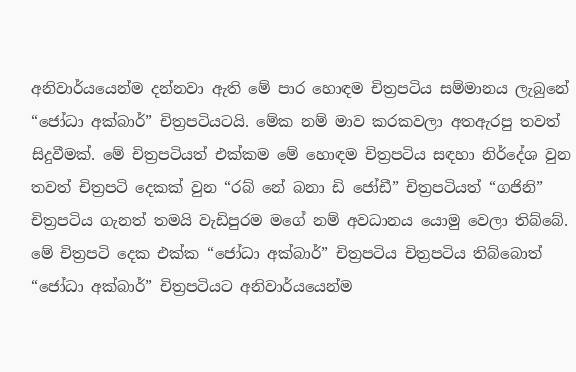අනිවාර්යයෙන්ම දන්නවා ඇති මේ පාර හොඳම චිත්‍රපටිය සම්මානය ලැබුනේ “ජෝධා අක්බාර්” චිත්‍රපටියටයි. මේක නම් මාව කරකවලා අතඇරපු තවත් සිදුවීමක්. මේ චිත්‍රපටියත් එක්කම මේ හොඳම චිත්‍රපටිය සඳහා නිර්දේශ ‍වුන තවත් චිත්‍රපටි දෙකක් වුන “රබ් නේ බනා ඩි ජෝඩී” චිත්‍රපටියත් “ගජිනි” චිත්‍රපටිය ගැනත් තමයි වැඩිපුරම මගේ නම් අවධානය යොමු වෙලා තිබ්බේ. මේ චිත්‍රපටි දෙක ‍එක්ක “ජෝධා අක්බාර්” චිත්‍රපටිය චිත්‍රපටිය තිබ්බොත් “ජෝධා අක්බාර්” චිත්‍රපටියට අනිවාර්යයෙන්ම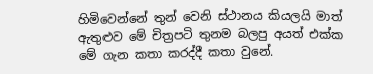හිමිවෙන්නේ තුන් වෙනි ස්ථානය කියලයි මාත් ඇතුළුව මේ චිත්‍රපටි තුනම බලපු අයත් එක්ක මේ ගැන කතා කරද්දී කතා වුනේ.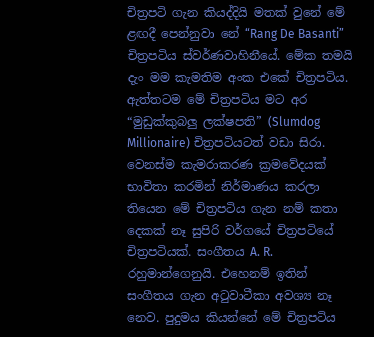චිත්‍රපටි ගැන කියද්දියි මතක් වුනේ මේ ළඟදී පෙන්නු‍වා නේ “Rang De Basanti” චිත්‍රපටිය ස්වර්ණවාහිනීයේ. මේක තමයි දැං මම කැමතිම අංක එකේ චිත්‍රපටිය. ඇත්තටම මේ චිත්‍රපටිය මට අර “මුඩුක්කුබලු ලක්ෂපති” (Slumdog Millionaire) චිත්‍රපටියටත් වඩා සිරා. වෙනස්ම කැමරාකරණ ක්‍රමවේදයක් භාවිතා කරමින් නිර්මාණය කරලා තියෙන මේ චිත්‍රපටිය ගැන නම් කතා දෙකක් නෑ සුපිරි වර්ගයේ චිත්‍රපටියේ චිත්‍රපටියක්. සංගීතය A. R. රහුමාන්ගෙනුයි. එහෙනම් ඉතින් සංගීතය ගැන අටුවාටීකා අවශ්‍ය නෑ නෙව. පුදුමය කියන්නේ මේ චිත්‍රපටිය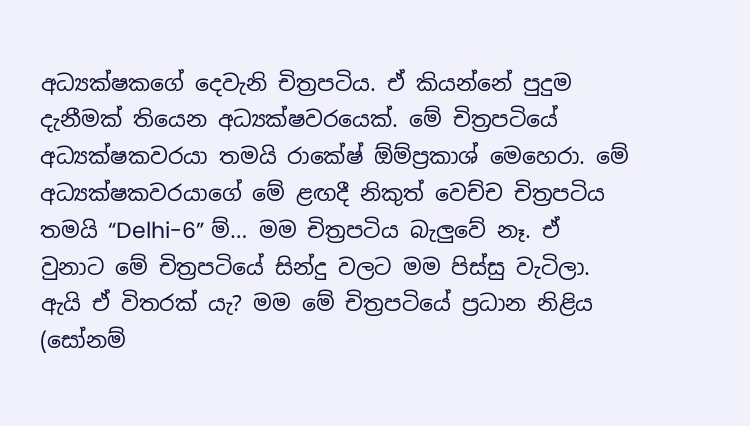අධ්‍යක්ෂකගේ දෙවැනි චිත්‍රපටිය. ඒ කියන්නේ පුදුම දැනීමක් තියෙන අධ්‍යක්ෂවරයෙක්. මේ චිත්‍රපටියේ අධ්‍යක්ෂකවරයා තමයි රාකේෂ් ඕම්ප්‍රකාශ් මෙහෙරා. මේ අධ්‍යක්ෂකවරයාගේ මේ ළඟදී නිකුත් වෙච්ච චිත්‍රපටිය තමයි “Delhi-6” ම්… මම චිත්‍රපටිය බැලුවේ නෑ. ඒ වුනාට මේ චිත්‍රපටියේ සින්දු වලට මම පිස්සු වැටිලා. ඇයි ඒ විතරක් යැ? මම මේ චිත්‍රපටියේ ප්‍රධාන නිළිය (සෝනම්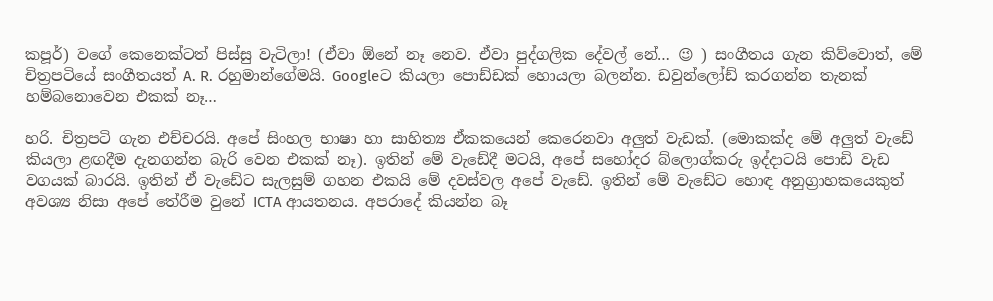කපූර්) වගේ කෙනෙක්ටත් පිස්සු වැටිලා! (ඒවා ඕනේ නෑ නෙව. ඒවා පුද්ගලික දේවල් නේ… 😉 ) සංගීතය ගැන කිව්වොත්, මේ චිත්‍රපටියේ සංගීතයත් A. R. රහුමාන්ගේමයි. Googleට කියලා පොඩ්ඩක් හොයලා බලන්න. ඩවුන්ලෝඩ් කරගන්න තැනක් හම්බනොවෙන එකක් නෑ…

හරි. චිත්‍රපටි ගැන එච්චරයි. අපේ සිංහල භාෂා හා සාහිත්‍ය ඒකකයෙන් කෙරෙනවා අලුත් වැඩක්. (මොකක්ද මේ අලුත් වැඩේ කියලා ළඟදීම දැනගන්න බැරි වෙන එකක් නෑ). ඉතින් මේ වැඩේදී මටයි, අපේ සහෝදර බ්ලොග්කරු ඉද්දාටයි පොඩි වැඩ වගයක් බාරයි. ඉතින් ඒ වැඩේට සැලසුම් ගහන එකයි මේ දවස්වල අපේ වැඩේ. ඉතින් මේ වැඩේට හොඳ අනුග්‍රාහකයෙකුත් අවශ්‍ය නිසා ‍අපේ තේරීම වුනේ ICTA ආයතනය. අපරාදේ කියන්න බෑ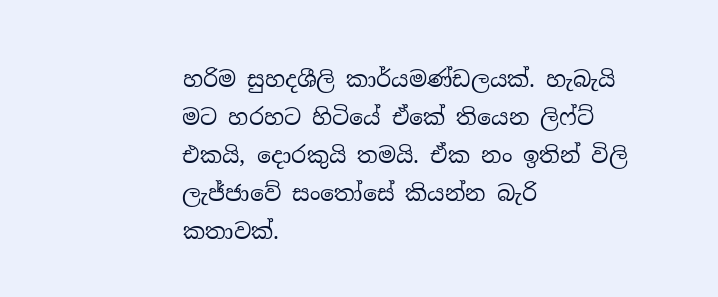හරිම සුහදශීලි කාර්යමණ්ඩලයක්. හැබැයි මට හරහට හිටියේ ඒකේ තියෙන ලි‍ෆ්ට් එකයි, දොරකුයි තමයි. ඒක නං ඉතින් විලි ලැජ්ජාවේ සංතෝසේ කියන්න බැරි කතාවක්.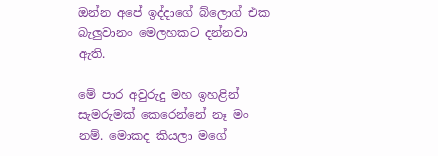ඔන්න අපේ ඉද්දාගේ බ්ලොග් එක බැලුවානං මෙලහකට දන්නවා ඇති.

මේ පාර අවුරුදු මහ ඉහළින් සැමරුමක් කෙරෙන්නේ නෑ මං නම්. මොකද කියලා මගේ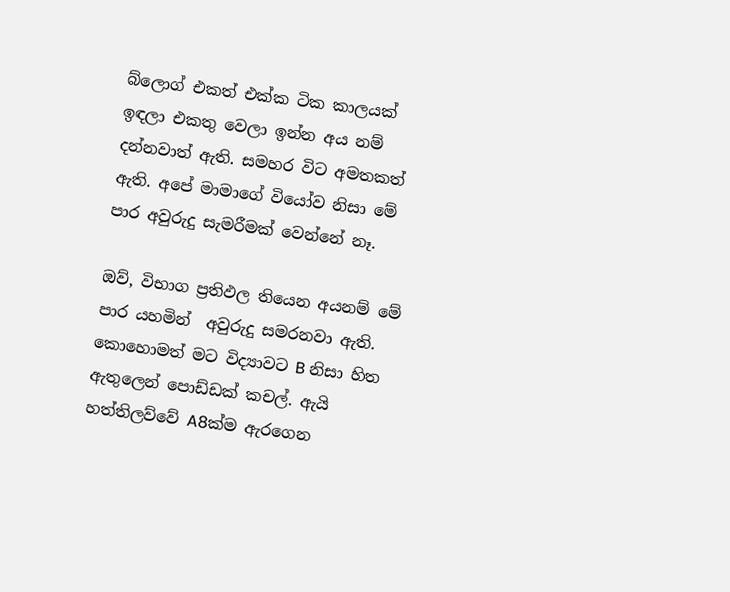බ්ලොග් එකත් එක්ක ටික කාලයක් ඉඳලා එකතු වෙලා ඉන්න අය නම් දන්නවාත් ඇති. සමහර විට අමතකත් ඇති. අපේ මාමා‍ගේ වියෝව නිසා ‍මේ පාර අවුරුදු සැමරීමක් වෙන්නේ නෑ.

ඔව්, විභාග ප්‍රතිඵල තියෙන අයනම් මේ පාර යහමින්  අවුරුදු සමරනවා ඇති. කොහොමත් මට විද්‍යාවට B නිසා හිත ඇතුලෙන් පොඩ්ඩක් කචල්. ඇයි හත්තිලව්වේ A8ක්ම ඇරගෙන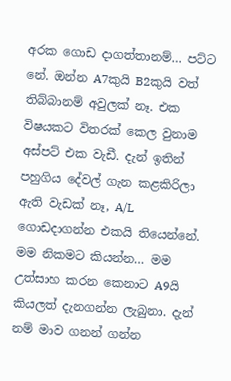අරක ‍ගොඩ දාගත්තානම්… පට්ට නේ. ඔන්න A7කුයි B2කුයි වත් තිබ්බානම් අවුලක් නෑ. එක විෂයකට විතරක් කෙල වුනාම අස්පට් එක වැඩී. දැන් ඉතින් පහුගිය දේවල් ගැන කළකිරිලා ඇති වැඩක් නෑ, A/L ගොඩදාගන්න එකයි තියෙන්නේ. මම නිකමට කියන්න… මම උත්සාහ කරන කෙනාට A9යි කියලත් දැනගන්න ලැබුනා. දැන් නම් මාව ගනන් ගන්න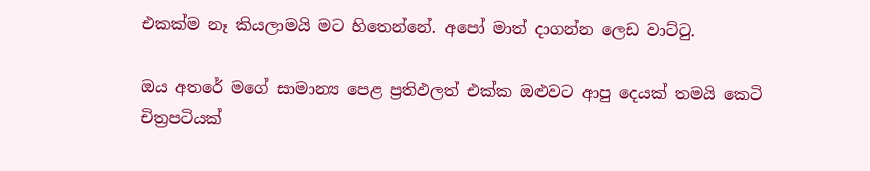එකක්ම ‍නෑ කියලාමයි මට හිතෙන්නේ. අපෝ මාත් දාගන්න ලෙඩ වාට්ටු.

ඔය අතරේ මගේ සාමාන්‍ය පෙළ ප්‍රතිඵලත් එක්ක ඔළුවට ආපු දෙයක් තමයි කෙටි චිත්‍රපටියක්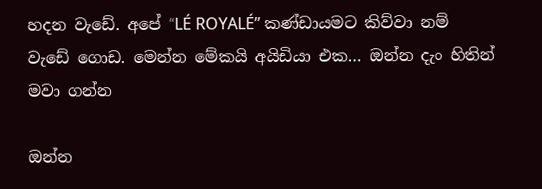හදන වැඩේ. අපේ “LÉ ROYALÉ” කණ්ඩායමට කිව්වා නම් වැඩේ ගොඩ. මෙන්න මේකයි අයිඩියා එක… ඔන්න දැං හිතින් මවා ගන්න

ඔන්න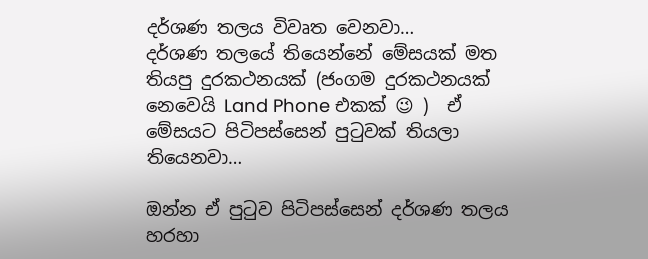දර්ශණ තලය විවෘත වෙනවා…
දර්ශණ තලයේ තියෙන්නේ මේසයක් මත තියපු දුරකථනයක් (ජංගම දුරකථනයක් නෙවෙයි Land Phone එකක් 😉 )  ඒ මේසයට පිටිපස්සෙන් පුටුවක් තියලා තියෙනවා…

ඔන්න ඒ පුටුව පිටිපස්සෙන් දර්ශණ තලය හරහා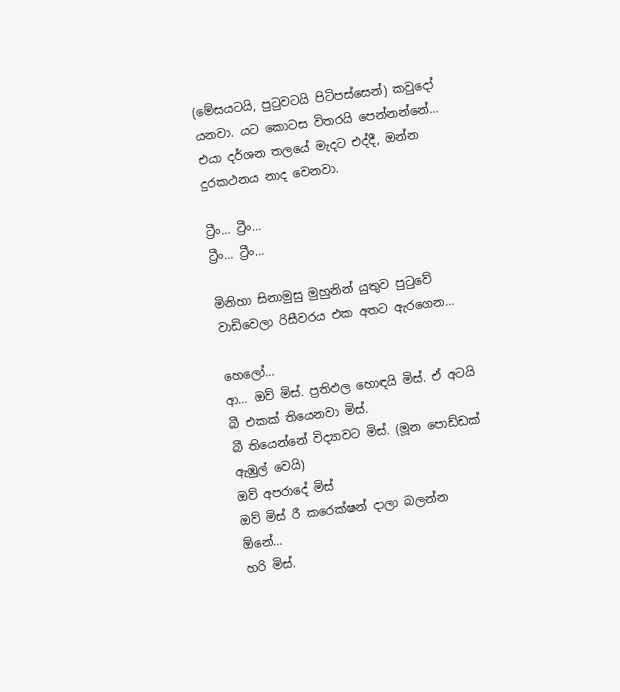(මේසයටයි, පුටුවටයි පිටිපස්සෙන්) කවුදෝ යනවා. යට කොටස විතරයි පෙන්නන්නේ… එයා දර්ශන තලයේ මැදට එද්දී, ඔන්න දුරකථනය නාද වෙනවා.

ට්‍රීං… ට්‍රීං…
ට්‍රීං… ට්‍රීං…

මිනිහා සිනාමුසු මුහුනින් යුතුව පුටුවේ වාඩිවෙලා රිසීවරය එක අතට ඇරගෙන…

හෙලෝ…
ආ… ඔව් මිස්. ප්‍රතිඵල හොඳයි මිස්. ඒ අටයි බී එකක් තියෙනවා මිස්.
බී තියෙන්නේ විද්‍යාවට මිස්. (මූන පොඩ්ඩක් ඇඹුල් වෙයි)
ඔව් අපරාදේ මිස්
ඔව් මිස් රී කරෙක්ෂන් දාලා බලන්න ඕනේ…
හරි මිස්.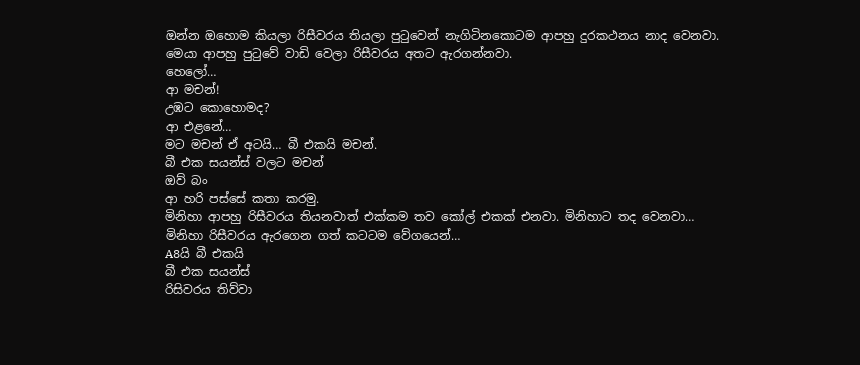ඔන්න ‍ඔහොම කියලා රිසීවරය තියලා පුටුවෙන් නැගිටිනකොටම ආපහු දුරකථනය නාද වෙනවා.
මෙයා ආපහු පුටුවේ වාඩි වෙලා රිසීවරය අතට ඇරගන්නවා.
හෙලෝ…
ආ මචන්!
උඹට කොහොමද?
ආ එළනේ…
මට මචන් ඒ අටයි… බී එකයි මචන්.
බී එක සයන්ස් වලට මචන්
ඔව් බං
ආ හරි පස්සේ කතා කරමු.
මිනිහා ‍ආපහු රිසීවරය තියනවාත් එක්කම තව කෝල් එකක් එනවා. මිනිහාට තද වෙනවා…
මිනිහා රිසීවරය ඇරගෙන ගත් කටටම වේගයෙන්…
A8යි බී එකයි
බී එක සයන්ස්
රිසිවරය තිව්වා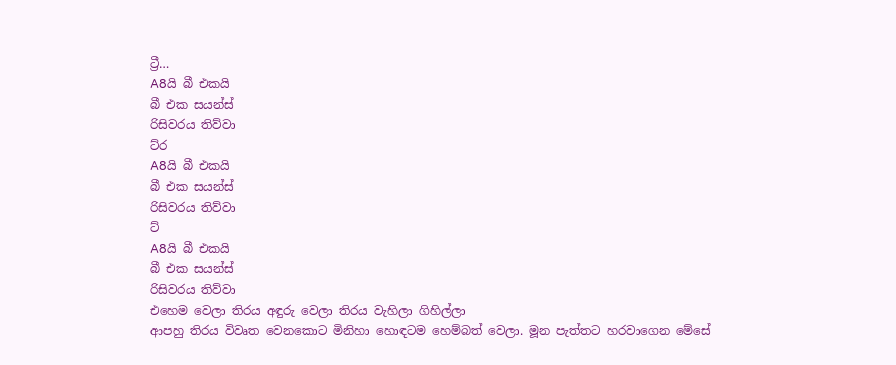ට්‍රී…
A8යි බී එකයි
බී එක සයන්ස්
රිසිවරය තිව්වා
ට්ර
A8යි බී එකයි
බී එක සයන්ස්
රිසිවරය තිව්වා
ට්
A8යි බී එකයි
බී එක සයන්ස්
රිසිවරය තිව්වා
එහෙම වෙලා තිරය අඳුරු වෙලා තිරය වැහිලා ගිහිල්ලා
ආපහු තිරය ‍විවෘත වෙනකොට මිනිහා හොඳටම හෙම්බත් වෙලා. මූන පැත්තට හරවාගෙන මේසේ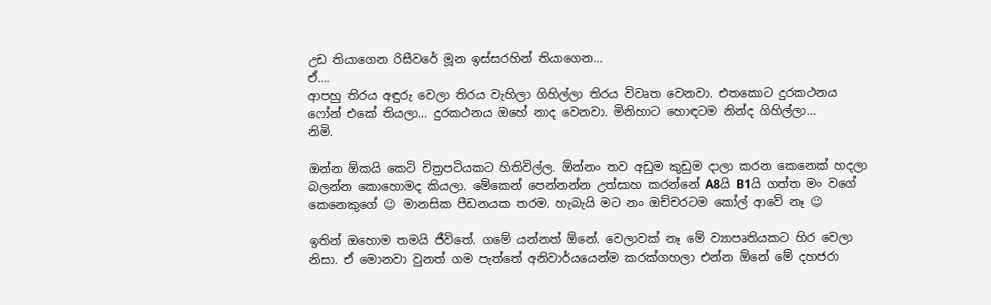උඩ ති‍යාගෙන රිසීවරේ මූන ඉස්සරහින් තියාගෙන…
ඒ….
ආපහු තිරය අඳුරු වෙලා තිරය වැහිලා ගිහිල්ලා තිරය විවෘත වෙනවා. එතකොට දුරකථනය ෆෝන් එකේ තියලා… දුරකථනය ඔහේ නාද වෙනවා. මිනිහාට හොඳටම නින්ද ගිහිල්ලා…
නිමි.

ඔන්න ඕකයි කෙටි චිත්‍රපටියකට හිතිවිල්ල. ඕන්නං තව අඩුම කුඩුම දාලා කරන කෙනෙක් හදලා බලන්න ‍කොහොමද කියලා. මේකෙන් පෙන්නන්න උත්සාහ කරන්නේ A8යි B1යි ගත්ත මං වගේ කෙනෙකුගේ 😉 මානසික පීඩනයක තරම. හැබැයි මට නං ඔච්චරටම කෝල් ආවේ නෑ 😉

ඉතින් ඔහොම තමයි ජීවිතේ. ගමේ යන්නත් ඕනේ. වෙලාවක් නෑ මේ ව්‍යාපෘතියකට හිර වෙලා නිසා. ඒ මොනවා වුනත් ගම පැත්තේ අනිවාර්යයෙන්ම කරක්ගහලා එන්න ඕනේ මේ දහජරා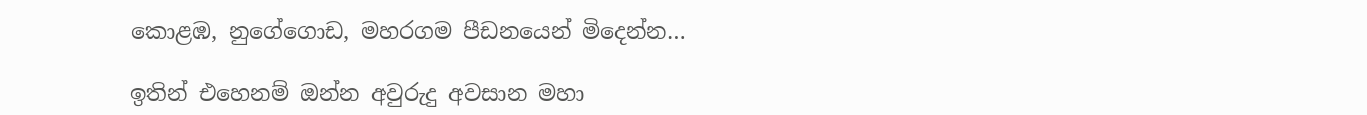කොළඹ, නුගේගොඩ, මහරගම පීඩ‍නයෙන් මිදෙන්න…

ඉතින් ‍එහෙනම් ඔන්න අවුරුදු අවසාන මහා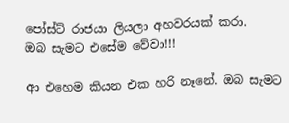පෝස්ට් රාජයා ලියලා අහවරයක් කරා.
ඔබ සැමට එසේම වේවා!!!

ආ එහෙම කියන එක හරි නෑනේ. ඔබ සැමට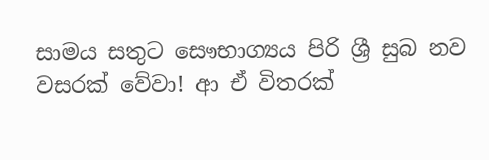සාමය සතුට සෞභාග්‍යය පිරි ශ්‍රී සුබ නව වසරක් වේවා! ආ ඒ විතරක්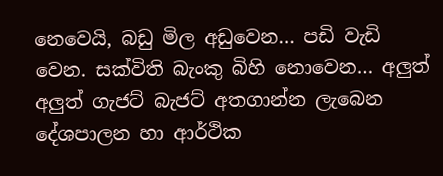නෙවෙයි, බඩු මිල අඩුවෙන… පඩි වැඩි වෙන. සක්විති බැංකු බිහි නොවෙන… අලුත් අලුත් ගැජට් බැජට් අතගාන්න ලැබෙන දේශපාලන හා ආර්ථික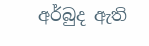අර්බුද ඇති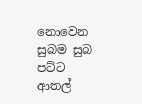නොවෙන සුබම සුබ පට්ට ආතල්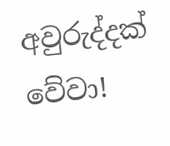අවුරුද්දක් වේවා!